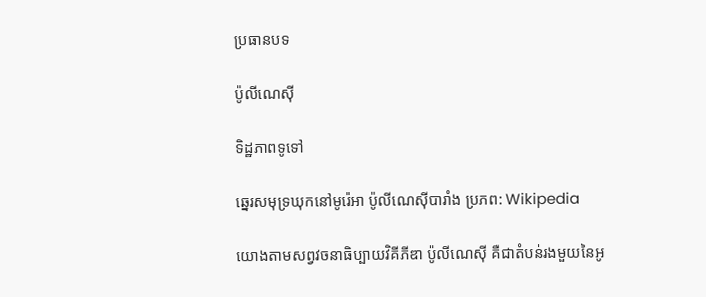ប្រធានបទ

ប៉ូលីណេស៊ី

ទិដ្ឋភាពទូទៅ

ឆ្នេរសមុទ្រឃុកនៅមូរ៉េអា ប៉ូលីណេស៊ីបារាំង ប្រភព: Wikipedia

យោងតាមសព្វវចនាធិប្បាយវិគីភីឌា ប៉ូលីណេស៊ី គឺជាតំបន់រងមួយនៃអូ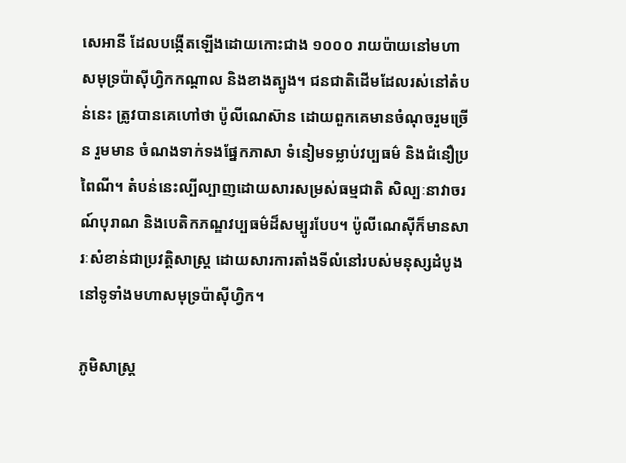សេអានី ដែលបង្កើតឡើងដោយកោះជាង ១០០០ រាយប៉ាយនៅមហាសមុទ្រប៉ាស៊ីហ្វិកកណ្តាល និងខាងត្បូង។ ជនជាតិដើមដែលរស់នៅតំបន់នេះ ត្រូវបានគេហៅថា ប៉ូលីណេស៊ាន ដោយពួកគេមានចំណុចរួមច្រើន រួមមាន ចំណងទាក់ទងផ្នែកភាសា ទំនៀមទម្លាប់វប្បធម៌ និងជំនឿប្រពៃណី។ តំបន់នេះល្បីល្បាញដោយសារសម្រស់ធម្មជាតិ សិល្បៈនាវាចរណ៍បុរាណ និងបេតិកភណ្ឌវប្បធម៌ដ៏សម្បូរបែប។ ប៉ូលីណេស៊ីក៏មានសារៈសំខាន់ជាប្រវត្តិសាស្ត្រ ដោយសារការតាំងទីលំនៅរបស់មនុស្សដំបូងនៅទូទាំងមហាសមុទ្រប៉ាស៊ីហ្វិក។

ភូមិសាស្ត្រ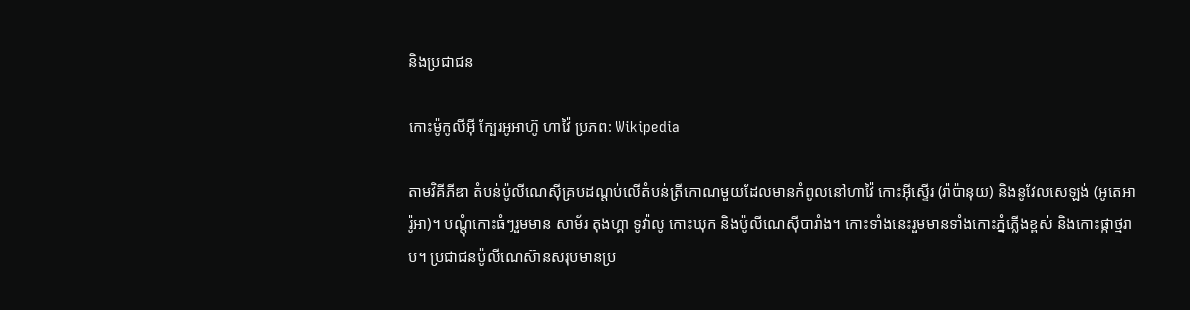និងប្រជាជន

កោះម៉ូកូលីអ៊ី ក្បែរអូអាហ៊ូ ហាវ៉ៃ ប្រភព: Wikipedia

តាមវិគីភីឌា តំបន់ប៉ូលីណេស៊ីគ្របដណ្ដប់លើតំបន់ត្រីកោណមួយដែលមានកំពូលនៅហាវ៉ៃ កោះអ៊ីស្ទើរ (រ៉ាប៉ានុយ) និងនូវែលសេឡង់ (អូតេអារ៉ូអា)។ បណ្តុំកោះធំៗរួមមាន សាម័រ តុងហ្គា ទូវ៉ាលូ កោះឃុក និងប៉ូលីណេស៊ីបារាំង។ កោះទាំងនេះរួមមានទាំងកោះភ្នំភ្លើងខ្ពស់ និងកោះផ្កាថ្មរាប។ ប្រជាជនប៉ូលីណេស៊ានសរុបមានប្រ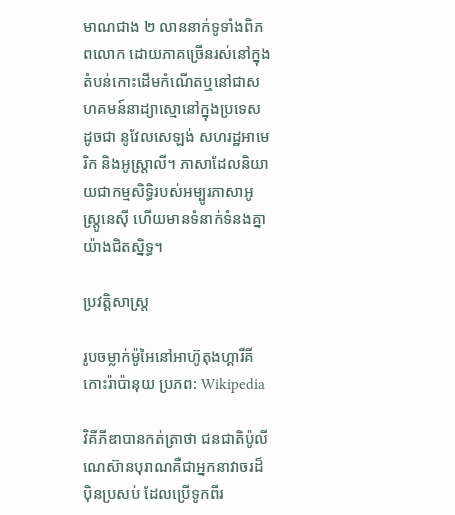មាណជាង ២ លាននាក់ទូទាំងពិភពលោក ដោយភាគច្រើនរស់នៅក្នុងតំបន់កោះដើមកំណើតឬនៅជាសហគមន៍នាដ្យាស្មោនៅក្នុងប្រទេសដូចជា នូវែលសេឡង់ សហរដ្ឋអាមេរិក និងអូស្ត្រាលី។ ភាសាដែលនិយាយជាកម្មសិទ្ធិរបស់អម្បូរភាសាអូស្ត្រូនេស៊ី ហើយមានទំនាក់ទំនងគ្នាយ៉ាងជិតស្និទ្ធ។

ប្រវត្តិសាស្ត្រ

រូបចម្លាក់ម៉ូអៃនៅអាហ៊ូតុងហ្គារីគី កោះរ៉ាប៉ានុយ ប្រភព: Wikipedia

វិគីភីឌាបានកត់ត្រាថា ជនជាតិប៉ូលីណេស៊ានបុរាណគឺជាអ្នកនាវាចរដ៏ប៉ិនប្រសប់ ដែលប្រើទូកពីរ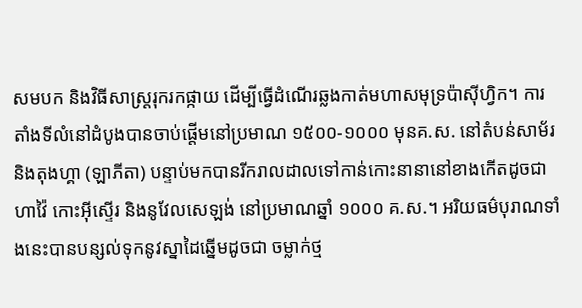សមបក និងវិធីសាស្ត្ររុករកផ្កាយ ដើម្បីធ្វើដំណើរឆ្លងកាត់មហាសមុទ្រប៉ាស៊ីហ្វិក។ ការតាំងទីលំនៅដំបូងបានចាប់ផ្ដើមនៅប្រមាណ ១៥០០-១០០០ មុនគ.ស. នៅតំបន់សាម័រ និងតុងហ្គា (ឡាភីតា) បន្ទាប់មកបានរីករាលដាលទៅកាន់កោះនានានៅខាងកើតដូចជា ហាវ៉ៃ កោះអ៊ីស្ទើរ និងនូវែលសេឡង់ នៅប្រមាណឆ្នាំ ១០០០ គ.ស.។ អរិយធម៌បុរាណទាំងនេះបានបន្សល់ទុកនូវស្នាដៃឆ្នើមដូចជា ចម្លាក់ថ្ម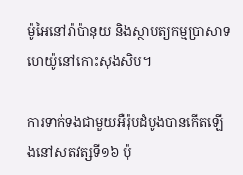ម៉ូអៃនៅរ៉ាប៉ានុយ និងស្ថាបត្យកម្មប្រាសាទហេយ៉ូនៅកោះសុងសិប។

ការទាក់ទងជាមួយអឺរ៉ុបដំបូងបានកើតឡើងនៅសតវត្សទី១៦ ប៉ុ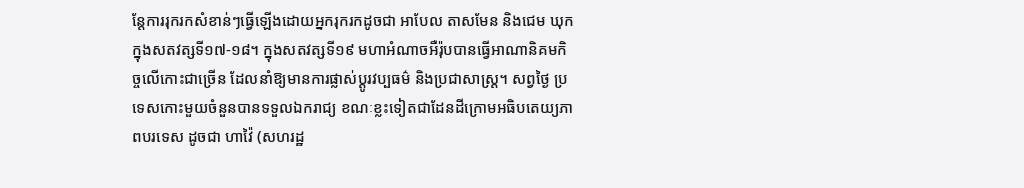ន្តែការរុករកសំខាន់ៗធ្វើឡើងដោយអ្នករុករកដូចជា អាបែល តាសមែន និងជេម ឃុក ក្នុងសតវត្សទី១៧-១៨។ ក្នុងសតវត្សទី១៩ មហាអំណាចអឺរ៉ុបបានធ្វើអាណានិគមកិច្ចលើកោះជាច្រើន ដែលនាំឱ្យមានការផ្លាស់ប្ដូរវប្បធម៌ និងប្រជាសាស្ត្រ។ សព្វថ្ងៃ ប្រទេសកោះមួយចំនួនបានទទួលឯករាជ្យ ខណៈខ្លះទៀតជាដែនដីក្រោមអធិបតេយ្យភាពបរទេស ដូចជា ហាវ៉ៃ (សហរដ្ឋ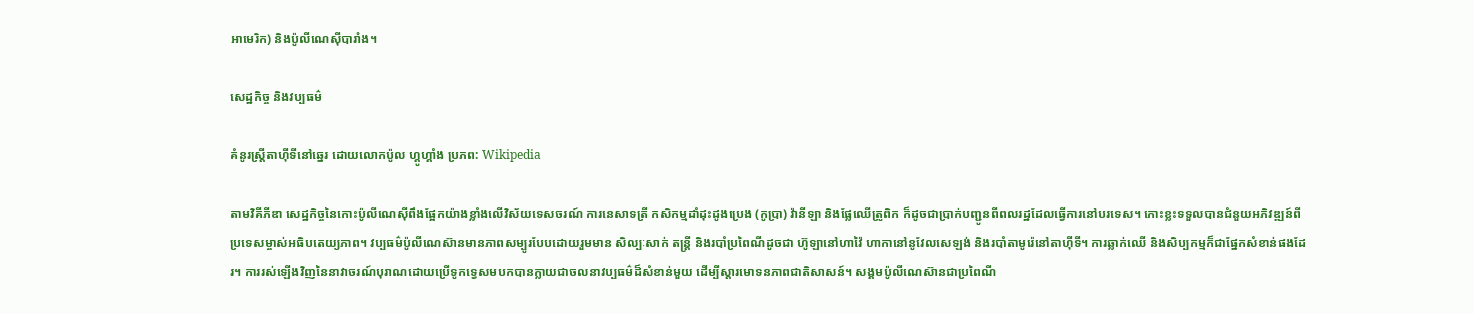អាមេរិក) និងប៉ូលីណេស៊ីបារាំង។

សេដ្ឋកិច្ច និងវប្បធម៌

គំនូរស្ត្រីតាហ៊ីទីនៅឆ្នេរ ដោយលោកប៉ូល ហ្គូហ្គាំង ប្រភព: Wikipedia

តាមវិគីភីឌា សេដ្ឋកិច្ចនៃកោះប៉ូលីណេស៊ីពឹងផ្អែកយ៉ាងខ្លាំងលើវិស័យទេសចរណ៍ ការនេសាទត្រី កសិកម្មដាំដុះដូងប្រេង (កូប្រា) វ៉ានីឡា និងផ្លែឈើត្រូពិក ក៏ដូចជាប្រាក់បញ្ជូនពីពលរដ្ឋដែលធ្វើការនៅបរទេស។ កោះខ្លះទទួលបានជំនួយអភិវឌ្ឍន៍ពីប្រទេសម្ចាស់អធិបតេយ្យភាព។ វប្បធម៌ប៉ូលីណេស៊ានមានភាពសម្បូរបែបដោយរួមមាន សិល្បៈសាក់ តន្ត្រី និងរបាំប្រពៃណីដូចជា ហ៊ូឡានៅហាវ៉ៃ ហាកានៅនូវែលសេឡង់ និងរបាំតាមូរ៉េនៅតាហ៊ីទី។ ការឆ្លាក់ឈើ និងសិប្បកម្មក៏ជាផ្នែកសំខាន់ផងដែរ។ ការរស់ឡើងវិញនៃនាវាចរណ៍បុរាណដោយប្រើទូកទ្វេសមបកបានក្លាយជាចលនាវប្បធម៌ដ៏សំខាន់មួយ ដើម្បីស្តារមោទនភាពជាតិសាសន៍។ សង្គមប៉ូលីណេស៊ានជាប្រពៃណី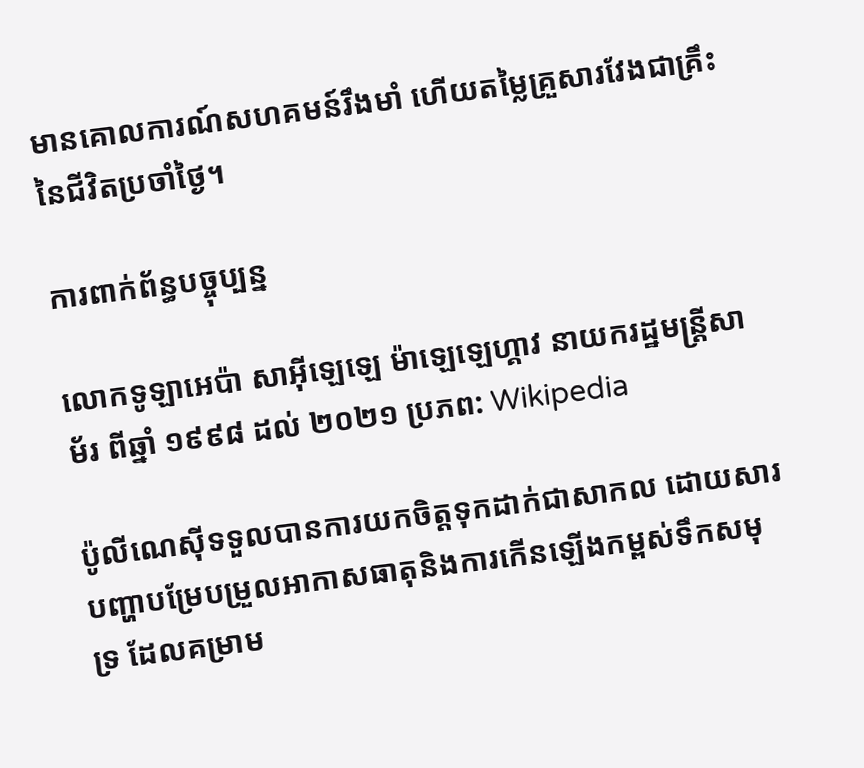មានគោលការណ៍សហគមន៍រឹងមាំ ហើយតម្លៃគ្រួសារវែងជាគ្រឹះនៃជីវិតប្រចាំថ្ងៃ។

ការពាក់ព័ន្ធបច្ចុប្បន្ន

លោកទូឡាអេប៉ា សាអ៊ីឡេឡេ ម៉ាឡេឡេហ្គាវ នាយករដ្ឋមន្ត្រីសាម័រ ពីឆ្នាំ ១៩៩៨ ដល់ ២០២១ ប្រភព: Wikipedia

ប៉ូលីណេស៊ីទទួលបានការយកចិត្តទុកដាក់ជាសាកល ដោយសារបញ្ហាបម្រែបម្រួលអាកាសធាតុនិងការកើនឡើងកម្ពស់ទឹកសមុទ្រ ដែលគម្រាម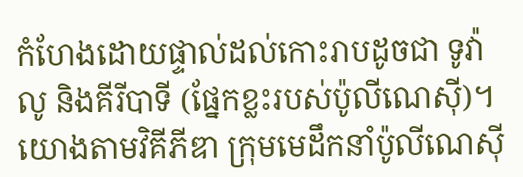កំហែងដោយផ្ទាល់ដល់កោះរាបដូចជា ទូវ៉ាលូ និងគីរីបាទី (ផ្នែកខ្លះរបស់ប៉ូលីណេស៊ី)។ យោងតាមវិគីភីឌា ក្រុមមេដឹកនាំប៉ូលីណេស៊ី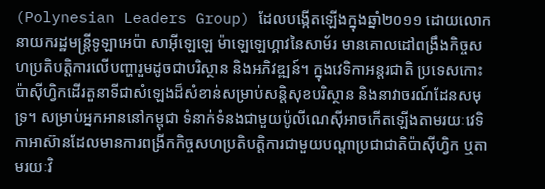(Polynesian Leaders Group) ដែលបង្កើតឡើងក្នុងឆ្នាំ២០១១ ដោយលោកនាយករដ្ឋមន្ត្រីទូឡាអេប៉ា សាអ៊ីឡេឡេ ម៉ាឡេឡេហ្គាវនៃសាម័រ មានគោលដៅពង្រឹងកិច្ចសហប្រតិបត្តិការលើបញ្ហារួមដូចជាបរិស្ថាន និងអភិវឌ្ឍន៍។ ក្នុងវេទិកាអន្តរជាតិ ប្រទេសកោះប៉ាស៊ីហ្វិកដើរតួនាទីជាសំឡេងដ៏សំខាន់សម្រាប់សន្តិសុខបរិស្ថាន និងនាវាចរណ៍ដែនសមុទ្រ។ សម្រាប់អ្នកអាននៅកម្ពុជា ទំនាក់ទំនងជាមួយប៉ូលីណេស៊ីអាចកើតឡើងតាមរយៈវេទិកាអាស៊ានដែលមានការពង្រីកកិច្ចសហប្រតិបត្តិការជាមួយបណ្តាប្រជាជាតិប៉ាស៊ីហ្វិក ឬតាមរយៈវិ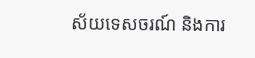ស័យទេសចរណ៍ និងការ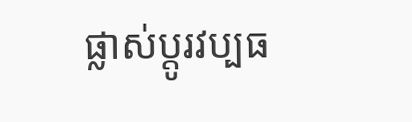ផ្លាស់ប្តូរវប្បធ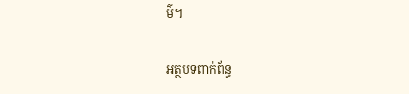ម៌។

អត្ថបទពាក់ព័ន្ធ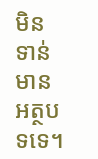មិនទាន់មានអត្ថបទទេ។